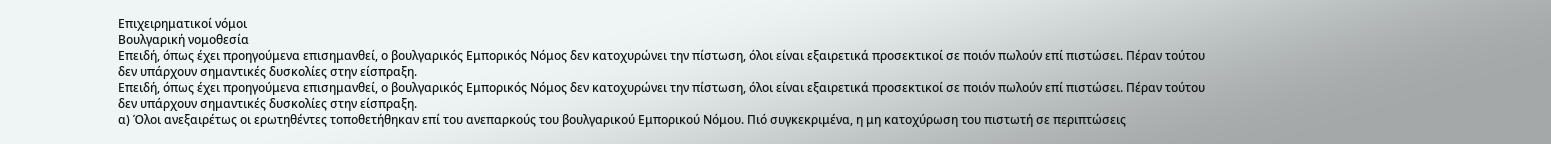Επιχειρηματικοί νόμοι
Βουλγαρική νομοθεσία
Επειδή, όπως έχει προηγούμενα επισημανθεί, ο βουλγαρικός Εμπορικός Νόμος δεν κατοχυρώνει την πίστωση, όλοι είναι εξαιρετικά προσεκτικοί σε ποιόν πωλούν επί πιστώσει. Πέραν τούτου δεν υπάρχουν σημαντικές δυσκολίες στην είσπραξη.
Επειδή, όπως έχει προηγούμενα επισημανθεί, ο βουλγαρικός Εμπορικός Νόμος δεν κατοχυρώνει την πίστωση, όλοι είναι εξαιρετικά προσεκτικοί σε ποιόν πωλούν επί πιστώσει. Πέραν τούτου δεν υπάρχουν σημαντικές δυσκολίες στην είσπραξη.
α) Όλοι ανεξαιρέτως οι ερωτηθέντες τοποθετήθηκαν επί του ανεπαρκούς του βουλγαρικού Εμπορικού Νόμου. Πιό συγκεκριμένα, η μη κατοχύρωση του πιστωτή σε περιπτώσεις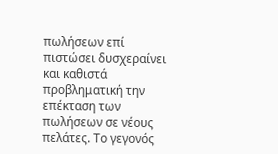πωλήσεων επί πιστώσει δυσχεραίνει και καθιστά προβληματική την επέκταση των πωλήσεων σε νέους πελάτες. Το γεγονός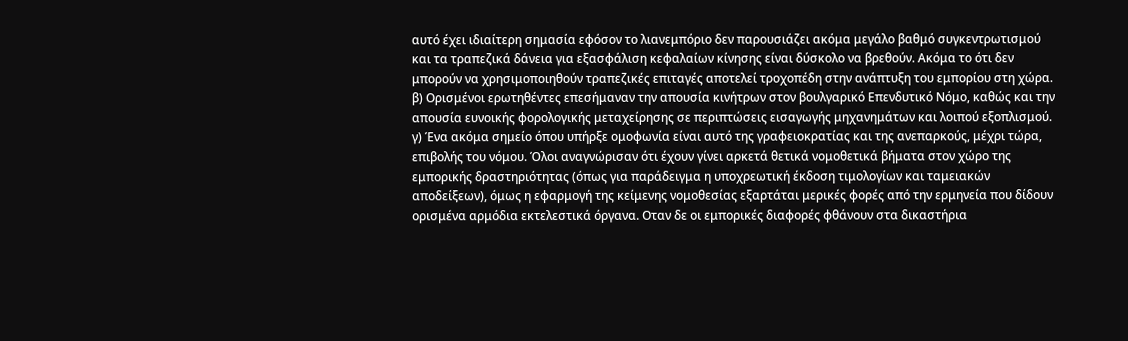αυτό έχει ιδιαίτερη σημασία εφόσον το λιανεμπόριο δεν παρουσιάζει ακόμα μεγάλο βαθμό συγκεντρωτισμού και τα τραπεζικά δάνεια για εξασφάλιση κεφαλαίων κίνησης είναι δύσκολο να βρεθούν. Ακόμα το ότι δεν μπορούν να χρησιμοποιηθούν τραπεζικές επιταγές αποτελεί τροχοπέδη στην ανάπτυξη του εμπορίου στη χώρα.
β) Ορισμένοι ερωτηθέντες επεσήμαναν την απουσία κινήτρων στον βουλγαρικό Επενδυτικό Νόμο, καθώς και την απουσία ευνοικής φορολογικής μεταχείρησης σε περιπτώσεις εισαγωγής μηχανημάτων και λοιπού εξοπλισμού.
γ) Ένα ακόμα σημείο όπου υπήρξε ομοφωνία είναι αυτό της γραφειοκρατίας και της ανεπαρκούς, μέχρι τώρα, επιβολής του νόμου. Όλοι αναγνώρισαν ότι έχουν γίνει αρκετά θετικά νομοθετικά βήματα στον χώρο της εμπορικής δραστηριότητας (όπως για παράδειγμα η υποχρεωτική έκδοση τιμολογίων και ταμειακών αποδείξεων), όμως η εφαρμογή της κείμενης νομοθεσίας εξαρτάται μερικές φορές από την ερμηνεία που δίδουν ορισμένα αρμόδια εκτελεστικά όργανα. Οταν δε οι εμπορικές διαφορές φθάνουν στα δικαστήρια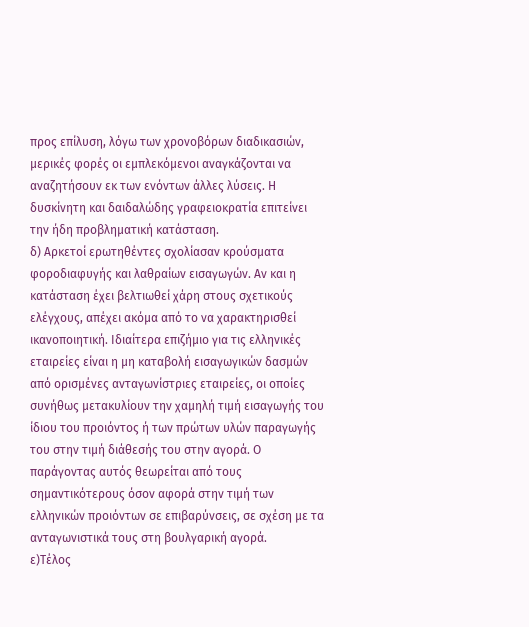προς επίλυση, λόγω των χρονοβόρων διαδικασιών, μερικές φορές οι εμπλεκόμενοι αναγκάζονται να αναζητήσουν εκ των ενόντων άλλες λύσεις. Η δυσκίνητη και δαιδαλώδης γραφειοκρατία επιτείνει την ήδη προβληματική κατάσταση.
δ) Αρκετοί ερωτηθέντες σχολίασαν κρούσματα φοροδιαφυγής και λαθραίων εισαγωγών. Αν και η κατάσταση έχει βελτιωθεί χάρη στους σχετικούς ελέγχους, απέχει ακόμα από το να χαρακτηρισθεί ικανοποιητική. Ιδιαίτερα επιζήμιο για τις ελληνικές εταιρείες είναι η μη καταβολή εισαγωγικών δασμών από ορισμένες ανταγωνίστριες εταιρείες, οι οποίες συνήθως μετακυλίουν την χαμηλή τιμή εισαγωγής του ίδιου του προιόντος ή των πρώτων υλών παραγωγής του στην τιμή διάθεσής του στην αγορά. Ο παράγοντας αυτός θεωρείται από τους σημαντικότερους όσον αφορά στην τιμή των ελληνικών προιόντων σε επιβαρύνσεις, σε σχέση με τα ανταγωνιστικά τους στη βουλγαρική αγορά.
ε)Τέλος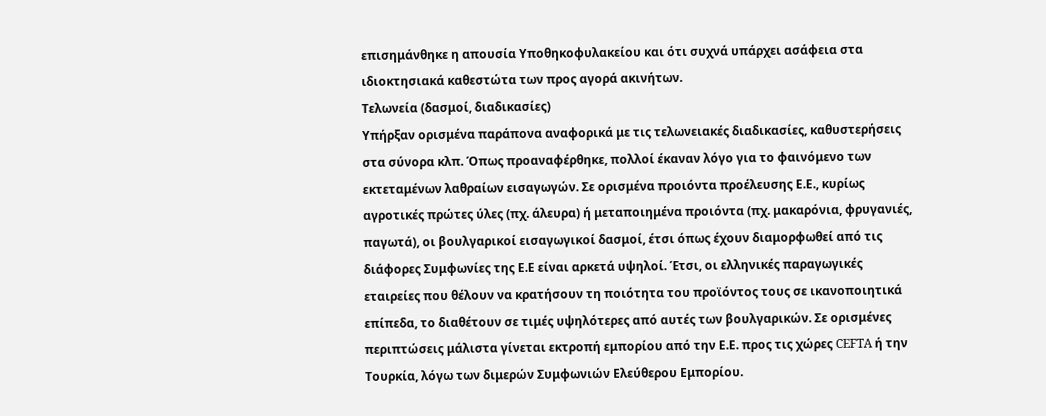επισημάνθηκε η απουσία Υποθηκοφυλακείου και ότι συχνά υπάρχει ασάφεια στα ιδιοκτησιακά καθεστώτα των προς αγορά ακινήτων.
Τελωνεία (δασμοί, διαδικασίες)
Υπήρξαν ορισμένα παράπονα αναφορικά με τις τελωνειακές διαδικασίες, καθυστερήσεις στα σύνορα κλπ. Όπως προαναφέρθηκε, πολλοί έκαναν λόγο για το φαινόμενο των εκτεταμένων λαθραίων εισαγωγών. Σε ορισμένα προιόντα προέλευσης Ε.Ε., κυρίως αγροτικές πρώτες ύλες (πχ. άλευρα) ή μεταποιημένα προιόντα (πχ. μακαρόνια, φρυγανιές, παγωτά), οι βουλγαρικοί εισαγωγικοί δασμοί, έτσι όπως έχουν διαμορφωθεί από τις διάφορες Συμφωνίες της Ε.Ε είναι αρκετά υψηλοί. Έτσι, οι ελληνικές παραγωγικές εταιρείες που θέλουν να κρατήσουν τη ποιότητα του προϊόντος τους σε ικανοποιητικά επίπεδα, το διαθέτουν σε τιμές υψηλότερες από αυτές των βουλγαρικών. Σε ορισμένες περιπτώσεις μάλιστα γίνεται εκτροπή εμπορίου από την Ε.Ε. προς τις χώρες CEFTA ή την Τουρκία, λόγω των διμερών Συμφωνιών Ελεύθερου Εμπορίου.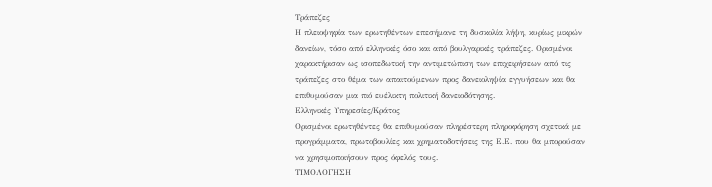Τράπεζες
Η πλειοψηφία των ερωτηθέντων επεσήμανε τη δυσκολία λήψη, κυρίως μικρών δανείων, τόσο από ελληνικές όσο και από βουλγαρικές τράπεζες. Ορισμένοι χαρακτήρισαν ως ισοπεδωτική την αντιμετώπιση των επιχειρήσεων από τις τράπεζες στο θέμα των απαιτούμενων προς δανειοληψία εγγυήσεων και θα επιθυμούσαν μια πιό ευέλικτη πολιτική δανειοδότησης.
Ελληνικές Υπηρεσίες/Κράτος
Ορισμένοι ερωτηθέντες θα επιθυμούσαν πληρέστερη πληροφόρηση σχετικά με προγράμματα, πρωτοβουλίες και χρηματοδοτήσεις της Ε.Ε. που θα μπορούσαν να χρησιμοποιήσουν προς όφελός τους.
ΤΙΜΟΛΟΓΗΣΗ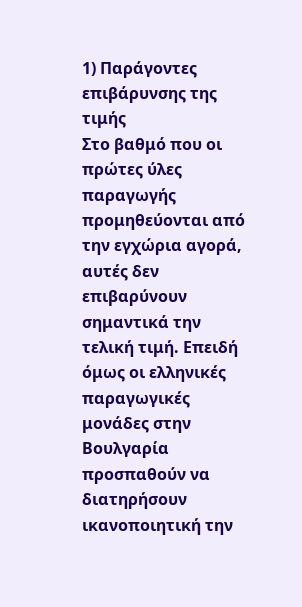1) Παράγοντες επιβάρυνσης της τιμής
Στο βαθμό που οι πρώτες ύλες παραγωγής προμηθεύονται από την εγχώρια αγορά, αυτές δεν επιβαρύνουν σημαντικά την τελική τιμή. Επειδή όμως οι ελληνικές παραγωγικές μονάδες στην Βουλγαρία προσπαθούν να διατηρήσουν ικανοποιητική την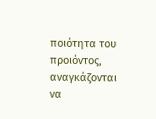ποιότητα του προιόντος, αναγκάζονται να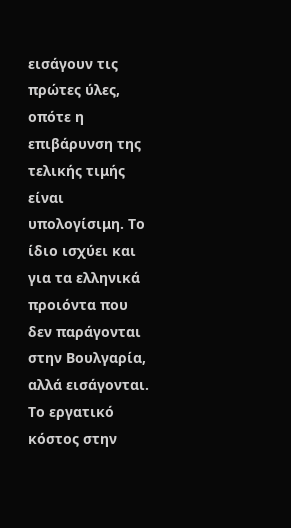εισάγουν τις πρώτες ύλες, οπότε η επιβάρυνση της τελικής τιμής είναι υπολογίσιμη. Το ίδιο ισχύει και για τα ελληνικά προιόντα που δεν παράγονται στην Βουλγαρία, αλλά εισάγονται. Το εργατικό κόστος στην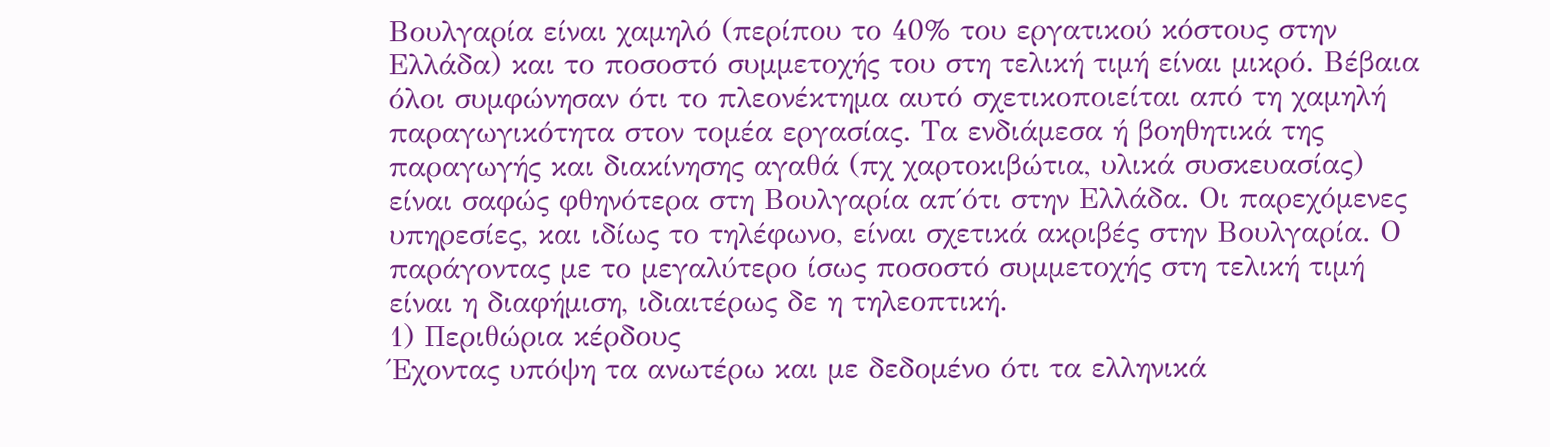Βουλγαρία είναι χαμηλό (περίπου το 40% του εργατικού κόστους στην Ελλάδα) και το ποσοστό συμμετοχής του στη τελική τιμή είναι μικρό. Βέβαια όλοι συμφώνησαν ότι το πλεονέκτημα αυτό σχετικοποιείται από τη χαμηλή παραγωγικότητα στον τομέα εργασίας. Τα ενδιάμεσα ή βοηθητικά της παραγωγής και διακίνησης αγαθά (πχ χαρτοκιβώτια, υλικά συσκευασίας) είναι σαφώς φθηνότερα στη Βουλγαρία απ΄ότι στην Ελλάδα. Οι παρεχόμενες υπηρεσίες, και ιδίως το τηλέφωνο, είναι σχετικά ακριβές στην Βουλγαρία. Ο παράγοντας με το μεγαλύτερο ίσως ποσοστό συμμετοχής στη τελική τιμή είναι η διαφήμιση, ιδιαιτέρως δε η τηλεοπτική.
1) Περιθώρια κέρδους
Έχοντας υπόψη τα ανωτέρω και με δεδομένο ότι τα ελληνικά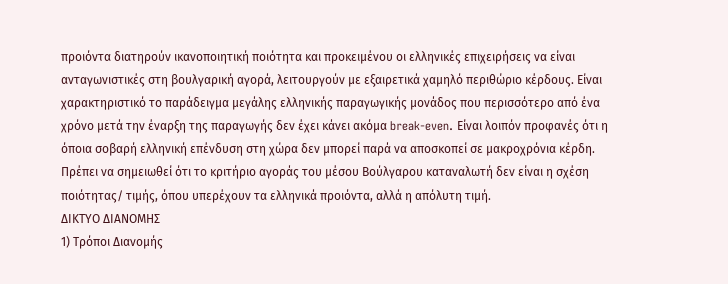προιόντα διατηρούν ικανοποιητική ποιότητα και προκειμένου οι ελληνικές επιχειρήσεις να είναι ανταγωνιστικές στη βουλγαρική αγορά, λειτουργούν με εξαιρετικά χαμηλό περιθώριο κέρδους. Είναι χαρακτηριστικό το παράδειγμα μεγάλης ελληνικής παραγωγικής μονάδος που περισσότερο από ένα χρόνο μετά την έναρξη της παραγωγής δεν έχει κάνει ακόμα break-even. Είναι λοιπόν προφανές ότι η όποια σοβαρή ελληνική επένδυση στη χώρα δεν μπορεί παρά να αποσκοπεί σε μακροχρόνια κέρδη. Πρέπει να σημειωθεί ότι το κριτήριο αγοράς του μέσου Βούλγαρου καταναλωτή δεν είναι η σχέση ποιότητας/ τιμής, όπου υπερέχουν τα ελληνικά προιόντα, αλλά η απόλυτη τιμή.
ΔΙΚΤΥΟ ΔΙΑΝΟΜΗΣ
1) Τρόποι Διανομής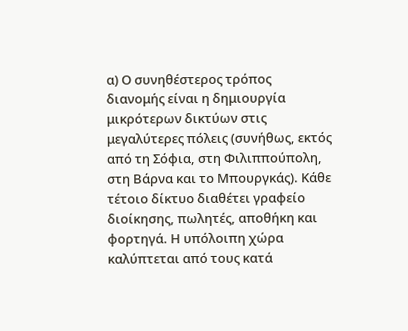α) Ο συνηθέστερος τρόπος διανομής είναι η δημιουργία μικρότερων δικτύων στις μεγαλύτερες πόλεις (συνήθως, εκτός από τη Σόφια, στη Φιλιππούπολη, στη Βάρνα και το Μπουργκάς). Κάθε τέτοιο δίκτυο διαθέτει γραφείο διοίκησης, πωλητές, αποθήκη και φορτηγά. Η υπόλοιπη χώρα καλύπτεται από τους κατά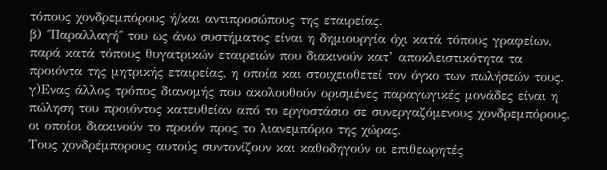τόπους χονδρεμπόρους ή/και αντιπροσώπους της εταιρείας.
β) ΄΄Παραλλαγή΄΄ του ως άνω συστήματος είναι η δημιουργία όχι κατά τόπους γραφείων, παρά κατά τόπους θυγατρικών εταιρειών που διακινούν κατ’ αποκλειστικότητα τα προιόντα της μητρικής εταιρείας, η οποία και στοιχειοθετεί τον όγκο των πωλήσεών τους.
γ)Ενας άλλος τρόπος διανομής που ακολουθούν ορισμένες παραγωγικές μονάδες είναι η πώληση του προιόντος κατευθείαν από το εργοστάσιο σε συνεργαζόμενους χονδρεμπόρους, οι οποίοι διακινούν το προιόν προς το λιανεμπόριο της χώρας.
Τους χονδρέμπορους αυτούς συντονίζουν και καθοδηγούν οι επιθεωρητές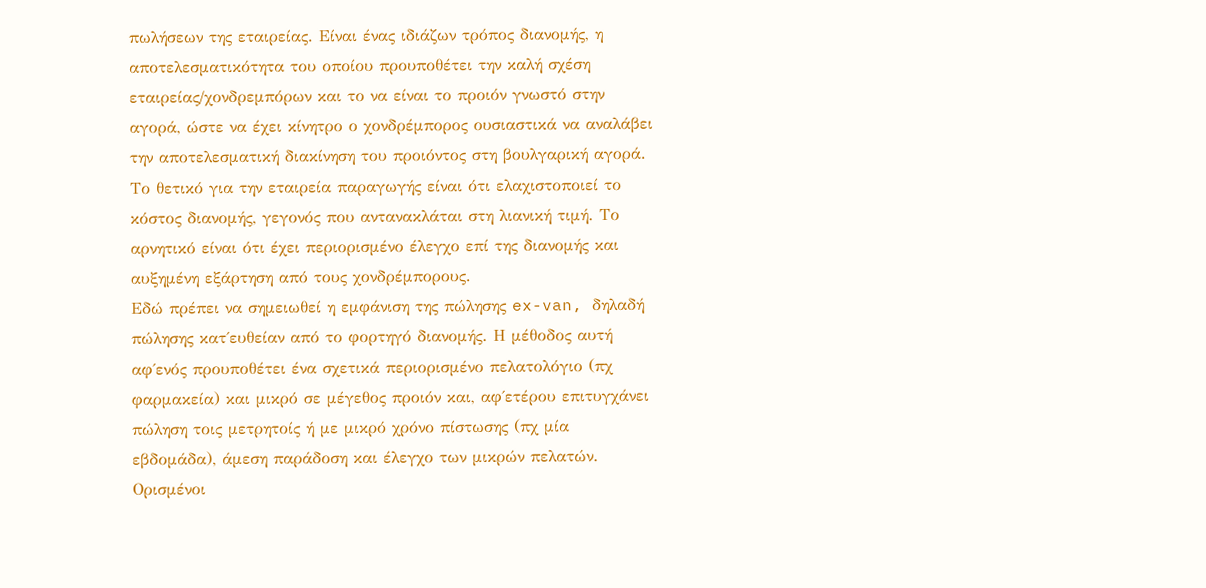πωλήσεων της εταιρείας. Είναι ένας ιδιάζων τρόπος διανομής, η αποτελεσματικότητα του οποίου προυποθέτει την καλή σχέση εταιρείας/χονδρεμπόρων και το να είναι το προιόν γνωστό στην αγορά, ώστε να έχει κίνητρο ο χονδρέμπορος ουσιαστικά να αναλάβει την αποτελεσματική διακίνηση του προιόντος στη βουλγαρική αγορά. Το θετικό για την εταιρεία παραγωγής είναι ότι ελαχιστοποιεί το κόστος διανομής, γεγονός που αντανακλάται στη λιανική τιμή. Το αρνητικό είναι ότι έχει περιορισμένο έλεγχο επί της διανομής και αυξημένη εξάρτηση από τους χονδρέμπορους.
Εδώ πρέπει να σημειωθεί η εμφάνιση της πώλησης ex-van, δηλαδή πώλησης κατ΄ευθείαν από το φορτηγό διανομής. Η μέθοδος αυτή αφ΄ενός προυποθέτει ένα σχετικά περιορισμένο πελατολόγιο (πχ φαρμακεία) και μικρό σε μέγεθος προιόν και, αφ΄ετέρου επιτυγχάνει πώληση τοις μετρητοίς ή με μικρό χρόνο πίστωσης (πχ μία εβδομάδα), άμεση παράδοση και έλεγχο των μικρών πελατών. Ορισμένοι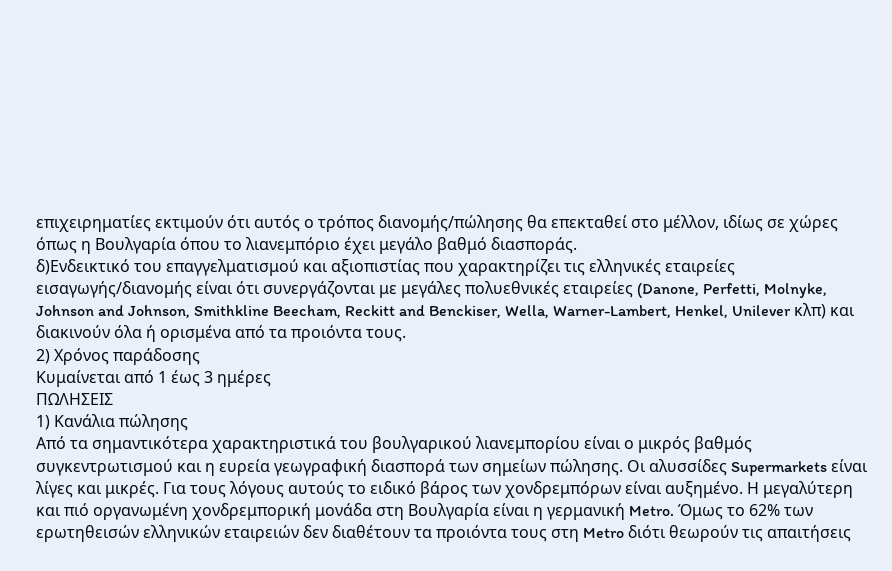επιχειρηματίες εκτιμούν ότι αυτός ο τρόπος διανομής/πώλησης θα επεκταθεί στο μέλλον, ιδίως σε χώρες όπως η Βουλγαρία όπου το λιανεμπόριο έχει μεγάλο βαθμό διασποράς.
δ)Ενδεικτικό του επαγγελματισμού και αξιοπιστίας που χαρακτηρίζει τις ελληνικές εταιρείες εισαγωγής/διανομής είναι ότι συνεργάζονται με μεγάλες πολυεθνικές εταιρείες (Danone, Perfetti, Molnyke, Johnson and Johnson, Smithkline Beecham, Reckitt and Benckiser, Wella, Warner-Lambert, Henkel, Unilever κλπ) και διακινούν όλα ή ορισμένα από τα προιόντα τους.
2) Χρόνος παράδοσης
Κυμαίνεται από 1 έως 3 ημέρες
ΠΩΛΗΣΕΙΣ
1) Κανάλια πώλησης
Από τα σημαντικότερα χαρακτηριστικά του βουλγαρικού λιανεμπορίου είναι ο μικρός βαθμός συγκεντρωτισμού και η ευρεία γεωγραφική διασπορά των σημείων πώλησης. Οι αλυσσίδες Supermarkets είναι λίγες και μικρές. Για τους λόγους αυτούς το ειδικό βάρος των χονδρεμπόρων είναι αυξημένο. Η μεγαλύτερη και πιό οργανωμένη χονδρεμπορική μονάδα στη Βουλγαρία είναι η γερμανική Metro. Όμως το 62% των ερωτηθεισών ελληνικών εταιρειών δεν διαθέτουν τα προιόντα τους στη Metro διότι θεωρούν τις απαιτήσεις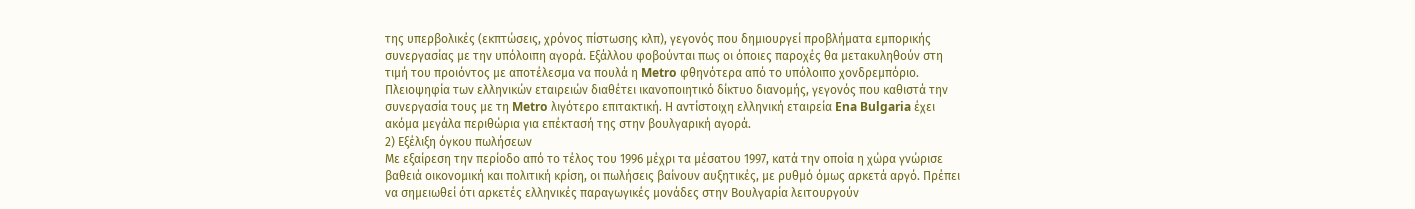της υπερβολικές (εκπτώσεις, χρόνος πίστωσης κλπ), γεγονός που δημιουργεί προβλήματα εμπορικής συνεργασίας με την υπόλοιπη αγορά. Εξάλλου φοβούνται πως οι όποιες παροχές θα μετακυληθούν στη τιμή του προιόντος με αποτέλεσμα να πουλά η Metro φθηνότερα από το υπόλοιπο χονδρεμπόριο.
Πλειοψηφία των ελληνικών εταιρειών διαθέτει ικανοποιητικό δίκτυο διανομής, γεγονός που καθιστά την συνεργασία τους με τη Metro λιγότερο επιτακτική. Η αντίστοιχη ελληνική εταιρεία Ena Bulgaria έχει ακόμα μεγάλα περιθώρια για επέκτασή της στην βουλγαρική αγορά.
2) Εξέλιξη όγκου πωλήσεων
Με εξαίρεση την περίοδο από το τέλος του 1996 μέχρι τα μέσατου 1997, κατά την οποία η χώρα γνώρισε βαθειά οικονομική και πολιτική κρίση, οι πωλήσεις βαίνουν αυξητικές, με ρυθμό όμως αρκετά αργό. Πρέπει να σημειωθεί ότι αρκετές ελληνικές παραγωγικές μονάδες στην Βουλγαρία λειτουργούν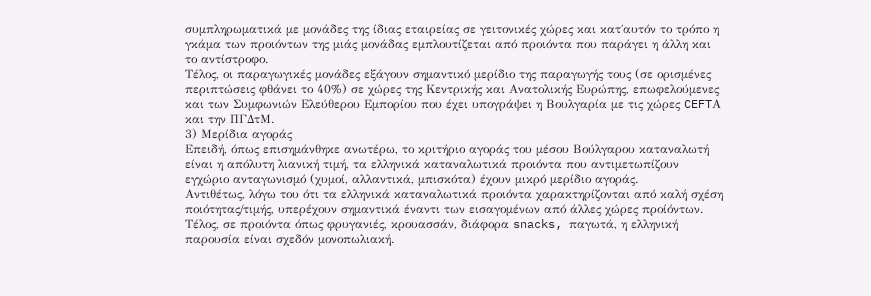συμπληρωματικά με μονάδες της ίδιας εταιρείας σε γειτονικές χώρες και κατ΄αυτόν το τρόπο η γκάμα των προιόντων της μιάς μονάδας εμπλουτίζεται από προιόντα που παράγει η άλλη και το αντίστροφο.
Τέλος, οι παραγωγικές μονάδες εξάγουν σημαντικό μερίδιο της παραγωγής τους (σε ορισμένες περιπτώσεις φθάνει το 40%) σε χώρες της Κεντρικής και Ανατολικής Ευρώπης, επωφελούμενες και των Συμφωνιών Ελεύθερου Εμπορίου που έχει υπογράψει η Βουλγαρία με τις χώρες CEFTΑ και την ΠΓΔτΜ.
3) Μερίδια αγοράς
Επειδή, όπως επισημάνθηκε ανωτέρω, το κριτήριο αγοράς του μέσου Βούλγαρου καταναλωτή είναι η απόλυτη λιανική τιμή, τα ελληνικά καταναλωτικά προιόντα που αντιμετωπίζουν εγχώριο ανταγωνισμό (χυμοί, αλλαντικά, μπισκότα) έχουν μικρό μερίδιο αγοράς.
Αντιθέτως, λόγω του ότι τα ελληνικά καταναλωτικά προιόντα χαρακτηρίζονται από καλή σχέση ποιότητας/τιμής, υπερέχουν σημαντικά έναντι των εισαγομένων από άλλες χώρες προίόντων. Τέλος, σε προιόντα όπως φρυγανιές, κρουασσάν, διάφορα snacks, παγωτά, η ελληνική παρουσία είναι σχεδόν μονοπωλιακή.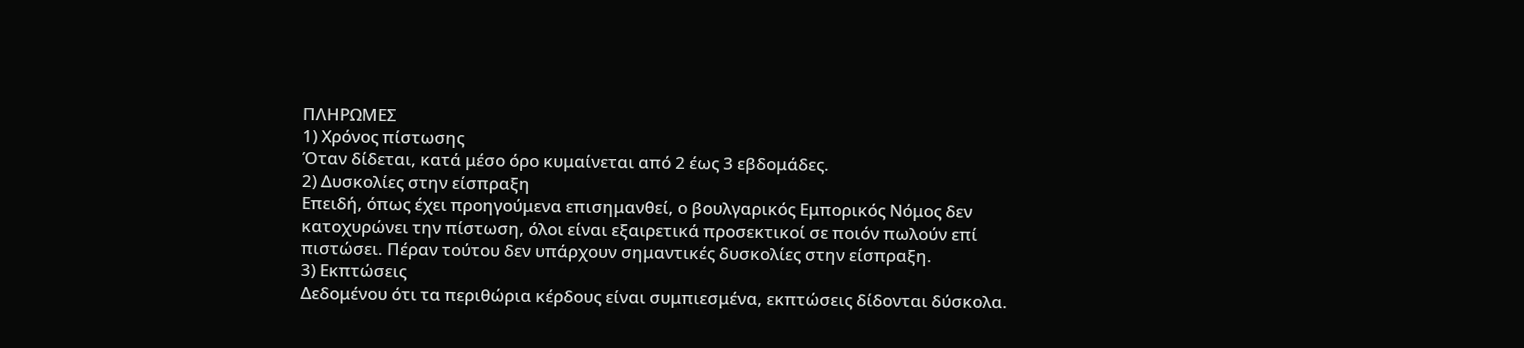ΠΛΗΡΩΜΕΣ
1) Χρόνος πίστωσης
Όταν δίδεται, κατά μέσο όρο κυμαίνεται από 2 έως 3 εβδομάδες.
2) Δυσκολίες στην είσπραξη
Επειδή, όπως έχει προηγούμενα επισημανθεί, ο βουλγαρικός Εμπορικός Νόμος δεν κατοχυρώνει την πίστωση, όλοι είναι εξαιρετικά προσεκτικοί σε ποιόν πωλούν επί πιστώσει. Πέραν τούτου δεν υπάρχουν σημαντικές δυσκολίες στην είσπραξη.
3) Εκπτώσεις
Δεδομένου ότι τα περιθώρια κέρδους είναι συμπιεσμένα, εκπτώσεις δίδονται δύσκολα.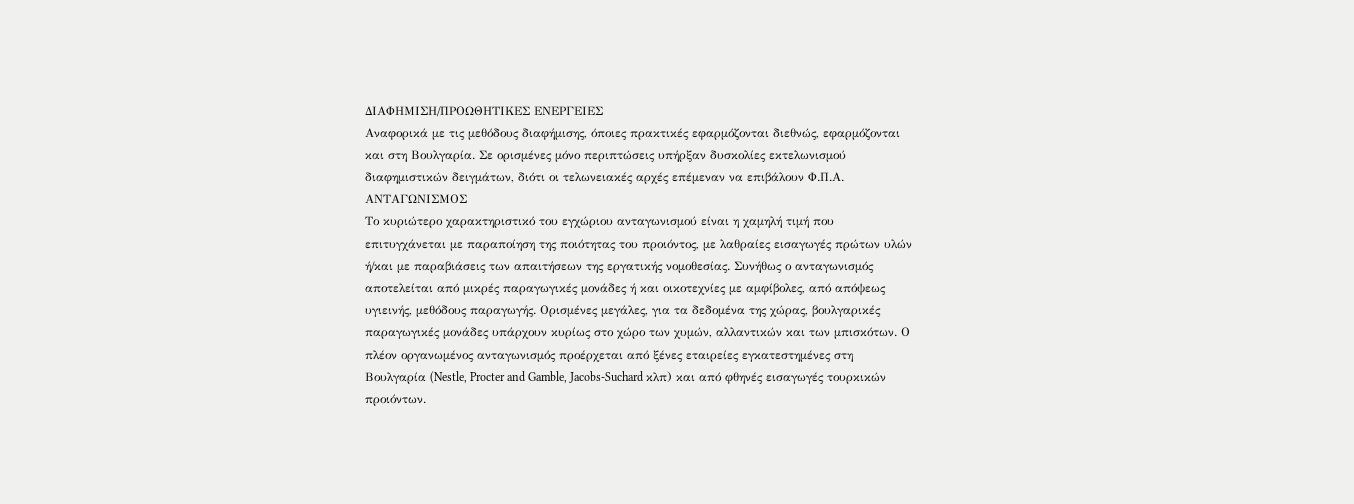ΔΙΑΦΗΜΙΣΗ/ΠΡΟΩΘΗΤΙΚΕΣ ΕΝΕΡΓΕΙΕΣ
Αναφορικά με τις μεθόδους διαφήμισης, όποιες πρακτικές εφαρμόζονται διεθνώς, εφαρμόζονται και στη Βουλγαρία. Σε ορισμένες μόνο περιπτώσεις υπήρξαν δυσκολίες εκτελωνισμού διαφημιστικών δειγμάτων, διότι οι τελωνειακές αρχές επέμεναν να επιβάλουν Φ.Π.Α.
ΑΝΤΑΓΩΝΙΣΜΟΣ
Το κυριώτερο χαρακτηριστικό του εγχώριου ανταγωνισμού είναι η χαμηλή τιμή που επιτυγχάνεται με παραποίηση της ποιότητας του προιόντος, με λαθραίες εισαγωγές πρώτων υλών ή/και με παραβιάσεις των απαιτήσεων της εργατικής νομοθεσίας. Συνήθως ο ανταγωνισμός αποτελείται από μικρές παραγωγικές μονάδες ή και οικοτεχνίες με αμφίβολες, από απόψεως υγιεινής, μεθόδους παραγωγής. Ορισμένες μεγάλες, για τα δεδομένα της χώρας, βουλγαρικές παραγωγικές μονάδες υπάρχουν κυρίως στο χώρο των χυμών, αλλαντικών και των μπισκότων. Ο πλέον οργανωμένος ανταγωνισμός προέρχεται από ξένες εταιρείες εγκατεστημένες στη Βουλγαρία (Nestle, Procter and Gamble, Jacobs-Suchard κλπ) και από φθηνές εισαγωγές τουρκικών προιόντων.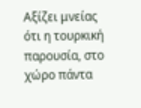Αξίζει μνείας ότι η τουρκική παρουσία, στο χώρο πάντα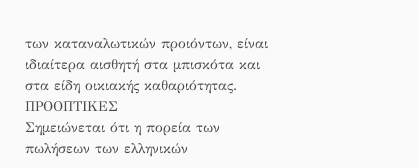των καταναλωτικών προιόντων, είναι ιδιαίτερα αισθητή στα μπισκότα και στα είδη οικιακής καθαριότητας.
ΠΡΟΟΠΤΙΚΕΣ
Σημειώνεται ότι η πορεία των πωλήσεων των ελληνικών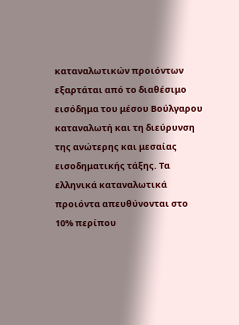καταναλωτικών προιόντων εξαρτάται από το διαθέσιμο εισόδημα του μέσου Βούλγαρου καταναλωτή και τη διεύρυνση της ανώτερης και μεσαίας εισοδηματικής τάξης. Τα ελληνικά καταναλωτικά προιόντα απευθύνονται στο 10% περίπου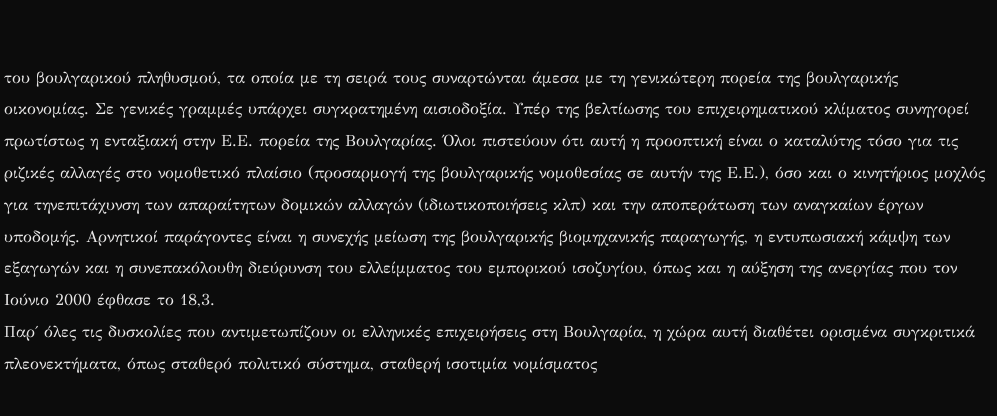του βουλγαρικού πληθυσμού, τα οποία με τη σειρά τους συναρτώνται άμεσα με τη γενικώτερη πορεία της βουλγαρικής οικονομίας. Σε γενικές γραμμές υπάρχει συγκρατημένη αισιοδοξία. Υπέρ της βελτίωσης του επιχειρηματικού κλίματος συνηγορεί πρωτίστως η ενταξιακή στην Ε.Ε. πορεία της Βουλγαρίας. Όλοι πιστεύουν ότι αυτή η προοπτική είναι ο καταλύτης τόσο για τις ριζικές αλλαγές στο νομοθετικό πλαίσιο (προσαρμογή της βουλγαρικής νομοθεσίας σε αυτήν της Ε.Ε.), όσο και ο κινητήριος μοχλός για τηνεπιτάχυνση των απαραίτητων δομικών αλλαγών (ιδιωτικοποιήσεις κλπ) και την αποπεράτωση των αναγκαίων έργων υποδομής. Αρνητικοί παράγοντες είναι η συνεχής μείωση της βουλγαρικής βιομηχανικής παραγωγής, η εντυπωσιακή κάμψη των εξαγωγών και η συνεπακόλουθη διεύρυνση του ελλείμματος του εμπορικού ισοζυγίου, όπως και η αύξηση της ανεργίας που τον Ιούνιο 2000 έφθασε το 18,3.
Παρ΄ όλες τις δυσκολίες που αντιμετωπίζουν οι ελληνικές επιχειρήσεις στη Βουλγαρία, η χώρα αυτή διαθέτει ορισμένα συγκριτικά πλεονεκτήματα, όπως σταθερό πολιτικό σύστημα, σταθερή ισοτιμία νομίσματος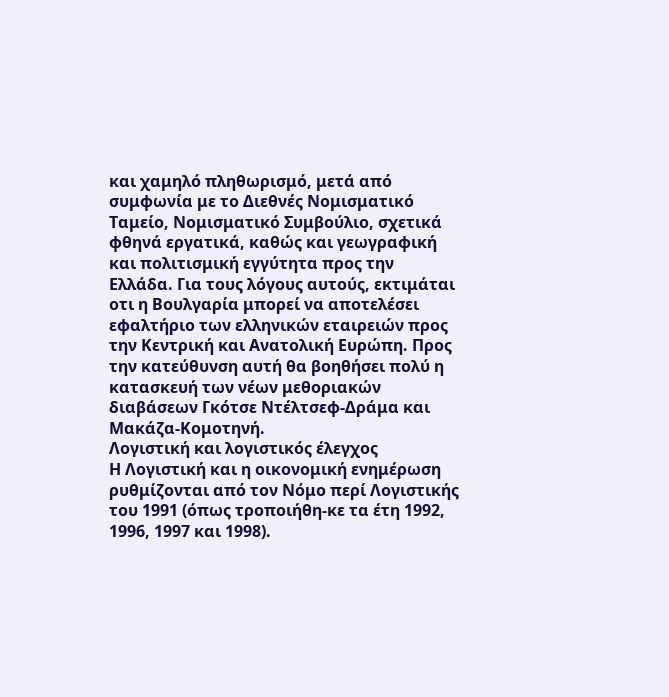και χαμηλό πληθωρισμό, μετά από συμφωνία με το Διεθνές Νομισματικό Ταμείο, Νομισματικό Συμβούλιο, σχετικά φθηνά εργατικά, καθώς και γεωγραφική και πολιτισμική εγγύτητα προς την Ελλάδα. Για τους λόγους αυτούς, εκτιμάται οτι η Βουλγαρία μπορεί να αποτελέσει εφαλτήριο των ελληνικών εταιρειών προς την Κεντρική και Ανατολική Ευρώπη. Προς την κατεύθυνση αυτή θα βοηθήσει πολύ η κατασκευή των νέων μεθοριακών διαβάσεων Γκότσε Ντέλτσεφ-Δράμα και Μακάζα-Κομοτηνή.
Λογιστική και λογιστικός έλεγχος
Η Λογιστική και η οικονομική ενημέρωση ρυθμίζονται από τον Νόμο περί Λογιστικής του 1991 (όπως τροποιήθη-κε τα έτη 1992, 1996, 1997 και 1998).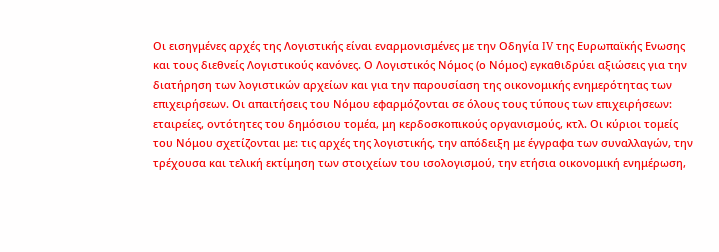Οι εισηγμένες αρχές της Λογιστικής είναι εναρμονισμένες με την Οδηγία IV της Ευρωπαϊκής Ενωσης και τους διεθνείς Λογιστικούς κανόνες. Ο Λογιστικός Νόμος (ο Νόμος) εγκαθιδρύει αξιώσεις για την διατήρηση των λογιστικών αρχείων και για την παρουσίαση της οικονομικής ενημερότητας των επιχειρήσεων. Οι απαιτήσεις του Νόμου εφαρμόζονται σε όλους τους τύπους των επιχειρήσεων: εταιρείες, οντότητες του δημόσιου τομέα, μη κερδοσκοπικούς οργανισμούς, κτλ. Οι κύριοι τομείς του Νόμου σχετίζονται με: τις αρχές της λογιστικής, την απόδειξη με έγγραφα των συναλλαγών, την τρέχουσα και τελική εκτίμηση των στοιχείων του ισολογισμού, την ετήσια οικονομική ενημέρωση,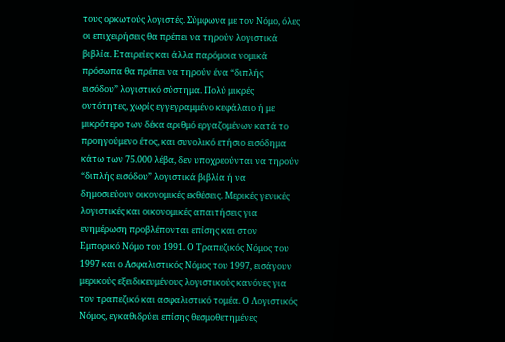τους ορκωτούς λογιστές. Σύμφωνα με τον Νόμο, όλες οι επιχειρήσεις θα πρέπει να τηρούν λογιστικά βιβλία. Εταιρείες και άλλα παρόμοια νομικά πρόσωπα θα πρέπει να τηρούν ένα “διπλής εισόδου” λογιστικό σύστημα. Πολύ μικρές οντότητες, χωρίς εγγεγραμμένο κεφάλαιο ή με μικρότερο των δέκα αριθμό εργαζομένων κατά το προηγούμενο έτος, και συνολικό ετήσιο εισόδημα κάτω των 75.000 λέβα, δεν υποχρεούνται να τηρούν “διπλής εισόδου” λογιστικά βιβλία ή να δημοσιεύουν οικονομικές εκθέσεις. Μερικές γενικές λογιστικές και οικονομικές απαιτήσεις για ενημέρωση προβλέπονται επίσης και στον Εμπορικό Νόμο του 1991. Ο Τραπεζικός Νόμος του 1997 και ο Ασφαλιστικός Νόμος του 1997, εισάγουν μερικούς εξειδικευμένους λογιστικούς κανόνες για τον τραπεζικό και ασφαλιστικό τομέα. Ο Λογιστικός Νόμος, εγκαθιδρύει επίσης θεσμοθετημένες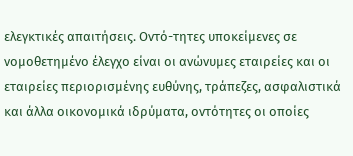ελεγκτικές απαιτήσεις. Οντό-τητες υποκείμενες σε νομοθετημένο έλεγχο είναι οι ανώνυμες εταιρείες και οι εταιρείες περιορισμένης ευθύνης, τράπεζες, ασφαλιστικά και άλλα οικονομικά ιδρύματα, οντότητες οι οποίες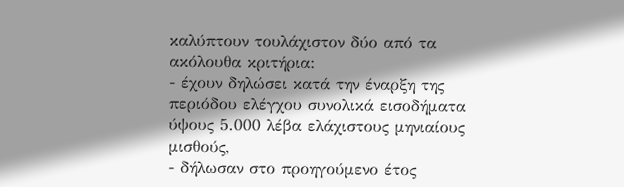καλύπτουν τουλάχιστον δύο από τα ακόλουθα κριτήρια:
- έχουν δηλώσει κατά την έναρξη της περιόδου ελέγχου συνολικά εισοδήματα ύψους 5.000 λέβα ελάχιστους μηνιαίους μισθούς,
- δήλωσαν στο προηγούμενο έτος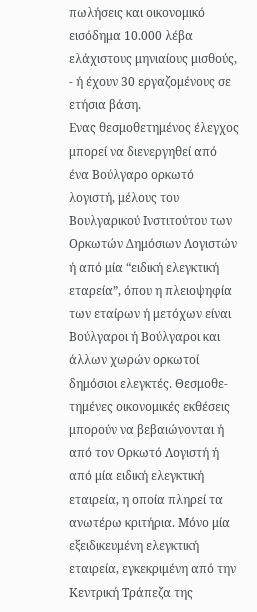πωλήσεις και οικονομικό εισόδημα 10.000 λέβα ελάχιστους μηνιαίους μισθούς,
- ή έχουν 30 εργαζομένους σε ετήσια βάση.
Ενας θεσμοθετημένος έλεγχος μπορεί να διενεργηθεί από ένα Βούλγαρο ορκωτό λογιστή, μέλους του Βουλγαρικού Ινστιτούτου των Ορκωτών Δημόσιων Λογιστών ή από μία “ειδική ελεγκτική εταρεία”, όπου η πλειοψηφία των εταίρων ή μετόχων είναι Βούλγαροι ή Βούλγαροι και άλλων χωρών ορκωτοί δημόσιοι ελεγκτές. Θεσμοθε-τημένες οικονομικές εκθέσεις μπορούν να βεβαιώνονται ή από τον Ορκωτό Λογιστή ή από μία ειδική ελεγκτική εταιρεία, η οποία πληρεί τα ανωτέρω κριτήρια. Μόνο μία εξειδικευμένη ελεγκτική εταιρεία, εγκεκριμένη από την Κεντρική Τράπεζα της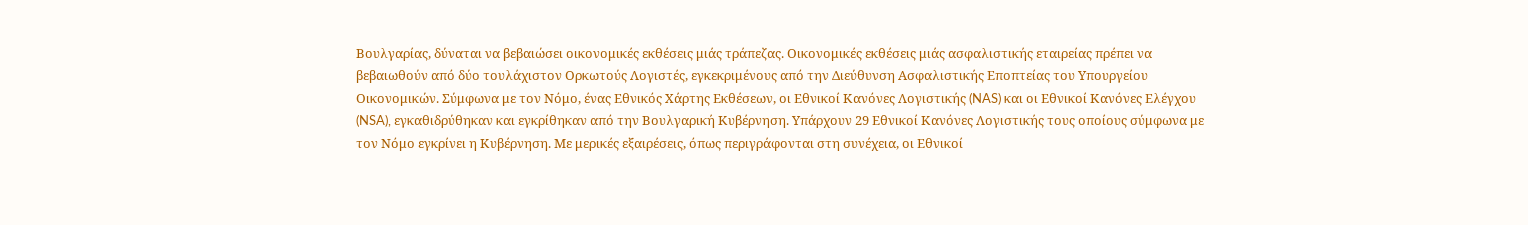Βουλγαρίας, δύναται να βεβαιώσει οικονομικές εκθέσεις μιάς τράπεζας. Οικονομικές εκθέσεις μιάς ασφαλιστικής εταιρείας πρέπει να βεβαιωθούν από δύο τουλάχιστον Ορκωτούς Λογιστές, εγκεκριμένους από την Διεύθυνση Ασφαλιστικής Εποπτείας του Υπουργείου Οικονομικών. Σύμφωνα με τον Νόμο, ένας Εθνικός Χάρτης Εκθέσεων, οι Εθνικοί Κανόνες Λογιστικής (NAS) και οι Εθνικοί Κανόνες Ελέγχου (NSA), εγκαθιδρύθηκαν και εγκρίθηκαν από την Βουλγαρική Κυβέρνηση. Υπάρχουν 29 Εθνικοί Κανόνες Λογιστικής τους οποίους σύμφωνα με τον Νόμο εγκρίνει η Κυβέρνηση. Με μερικές εξαιρέσεις, όπως περιγράφονται στη συνέχεια, οι Εθνικοί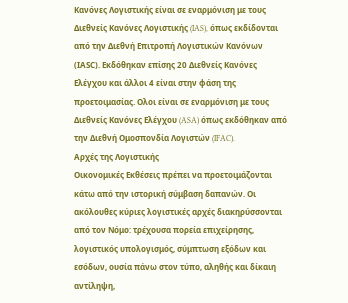Κανόνες Λογιστικής είναι σε εναρμόνιση με τους Διεθνείς Κανόνες Λογιστικής (IAS), όπως εκδίδονται από την Διεθνή Επιτροπή Λογιστικών Κανόνων (ΙΑSC). Εκδόθηκαν επίσης 20 Διεθνείς Κανόνες Ελέγχου και άλλοι 4 είναι στην φάση της προετοιμασίας. Ολοι είναι σε εναρμόνιση με τους Διεθνείς Κανόνες Ελέγχου (ASA) όπως εκδόθηκαν από την Διεθνή Ομοσπονδία Λογιστών (IFAC).
Αρχές της Λογιστικής
Οικονομικές Εκθέσεις πρέπει να προετοιμάζονται κάτω από την ιστορική σύμβαση δαπανών. Οι ακόλουθες κύριες λογιστικές αρχές διακηρύσσονται από τον Νόμο: τρέχουσα πορεία επιχείρησης, λογιστικός υπολογισμός, σύμπτωση εξόδων και εσόδων, ουσία πάνω στον τύπο, αληθής και δίκαιη αντίληψη,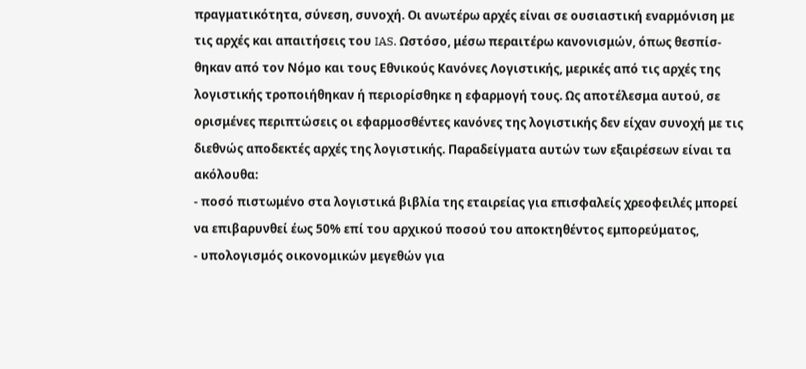πραγματικότητα, σύνεση, συνοχή. Οι ανωτέρω αρχές είναι σε ουσιαστική εναρμόνιση με τις αρχές και απαιτήσεις του IAS. Ωστόσο, μέσω περαιτέρω κανονισμών, όπως θεσπίσ-θηκαν από τον Νόμο και τους Εθνικούς Κανόνες Λογιστικής, μερικές από τις αρχές της λογιστικής τροποιήθηκαν ή περιορίσθηκε η εφαρμογή τους. Ως αποτέλεσμα αυτού, σε ορισμένες περιπτώσεις οι εφαρμοσθέντες κανόνες της λογιστικής δεν είχαν συνοχή με τις διεθνώς αποδεκτές αρχές της λογιστικής. Παραδείγματα αυτών των εξαιρέσεων είναι τα ακόλουθα:
- ποσό πιστωμένο στα λογιστικά βιβλία της εταιρείας για επισφαλείς χρεοφειλές μπορεί να επιβαρυνθεί έως 50% επί του αρχικού ποσού του αποκτηθέντος εμπορεύματος,
- υπολογισμός οικονομικών μεγεθών για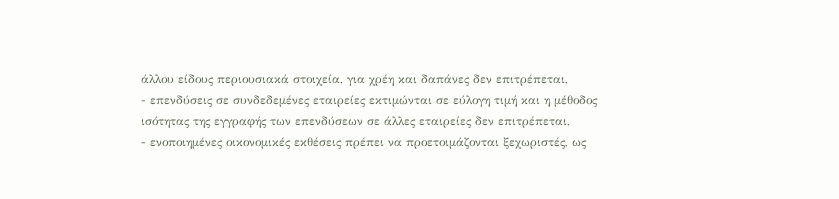άλλου είδους περιουσιακά στοιχεία, για χρέη και δαπάνες δεν επιτρέπεται,
- επενδύσεις σε συνδεδεμένες εταιρείες εκτιμώνται σε εύλογη τιμή και η μέθοδος ισότητας της εγγραφής των επενδύσεων σε άλλες εταιρείες δεν επιτρέπεται,
- ενοποιημένες οικονομικές εκθέσεις πρέπει να προετοιμάζονται ξεχωριστές, ως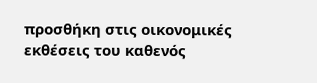προσθήκη στις οικονομικές εκθέσεις του καθενός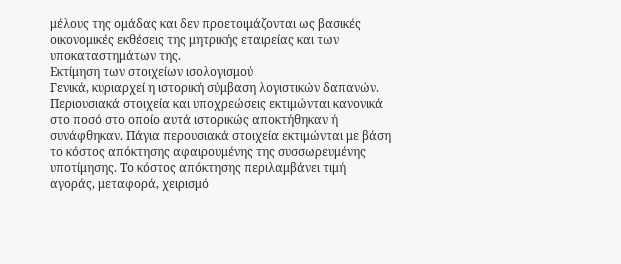μέλους της ομάδας και δεν προετοιμάζονται ως βασικές οικονομικές εκθέσεις της μητρικής εταιρείας και των υποκαταστημάτων της.
Εκτίμηση των στοιχείων ισολογισμού
Γενικά, κυριαρχεί η ιστορική σύμβαση λογιστικών δαπανών. Περιουσιακά στοιχεία και υποχρεώσεις εκτιμώνται κανονικά στο ποσό στο οποίο αυτά ιστορικώς αποκτήθηκαν ή συνάφθηκαν. Πάγια περουσιακά στοιχεία εκτιμώνται με βάση το κόστος απόκτησης αφαιρουμένης της συσσωρευμένης υποτίμησης. Το κόστος απόκτησης περιλαμβάνει τιμή αγοράς, μεταφορά, χειρισμό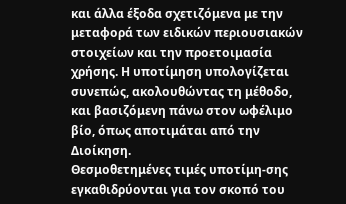και άλλα έξοδα σχετιζόμενα με την μεταφορά των ειδικών περιουσιακών στοιχείων και την προετοιμασία χρήσης. Η υποτίμηση υπολογίζεται συνεπώς, ακολουθώντας τη μέθοδο, και βασιζόμενη πάνω στον ωφέλιμο βίο, όπως αποτιμάται από την Διοίκηση.
Θεσμοθετημένες τιμές υποτίμη-σης εγκαθιδρύονται για τον σκοπό του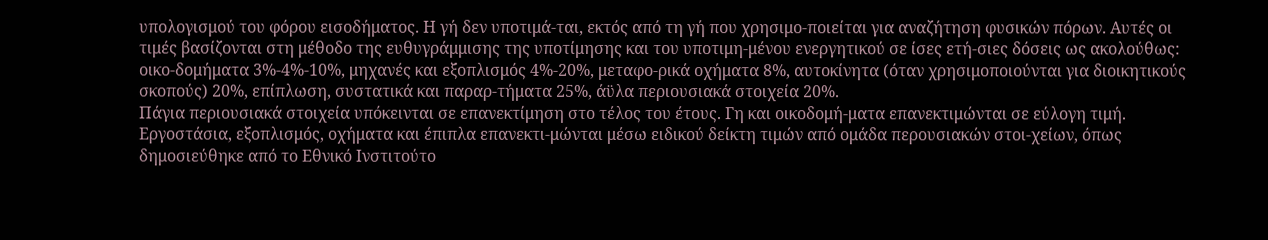υπολογισμού του φόρου εισοδήματος. Η γή δεν υποτιμά-ται, εκτός από τη γή που χρησιμο-ποιείται για αναζήτηση φυσικών πόρων. Αυτές οι τιμές βασίζονται στη μέθοδο της ευθυγράμμισης της υποτίμησης και του υποτιμη-μένου ενεργητικού σε ίσες ετή-σιες δόσεις ως ακολούθως: οικο-δομήματα 3%-4%-10%, μηχανές και εξοπλισμός 4%-20%, μεταφο-ρικά οχήματα 8%, αυτοκίνητα (όταν χρησιμοποιούνται για διοικητικούς σκοπούς) 20%, επίπλωση, συστατικά και παραρ-τήματα 25%, άϋλα περιουσιακά στοιχεία 20%.
Πάγια περιουσιακά στοιχεία υπόκεινται σε επανεκτίμηση στο τέλος του έτους. Γη και οικοδομή-ματα επανεκτιμώνται σε εύλογη τιμή. Εργοστάσια, εξοπλισμός, οχήματα και έπιπλα επανεκτι-μώνται μέσω ειδικού δείκτη τιμών από ομάδα περουσιακών στοι-χείων, όπως δημοσιεύθηκε από το Εθνικό Ινστιτούτο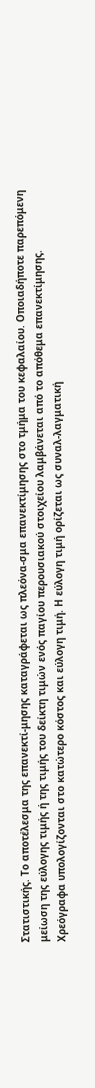Στατιστικής. Το αποτέλεσμα της επανεκτί-μησης καταγράφεται ως πλεόνα-σμα επανεκτίμησης στο τμήμα του κεφαλαίου. Οποιαδήποτε παρεπόμενη μείωση της εύλογης τιμής ή της τιμής του δείκτη τιμών ενός παγίου περουσιακού στοιχείου λαμβάνεται από το απόθεμα επανεκτίμησης.
Χρεόγραφα υπολογίζονται στο κατώτερο κόστος και εύλογη τιμή. Η εύλογη τιμή ορίζεται ως συναλ-λαγματική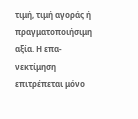τιμή, τιμή αγοράς ή πραγματοποιήσιμη αξία. Η επα-νεκτίμηση επιτρέπεται μόνο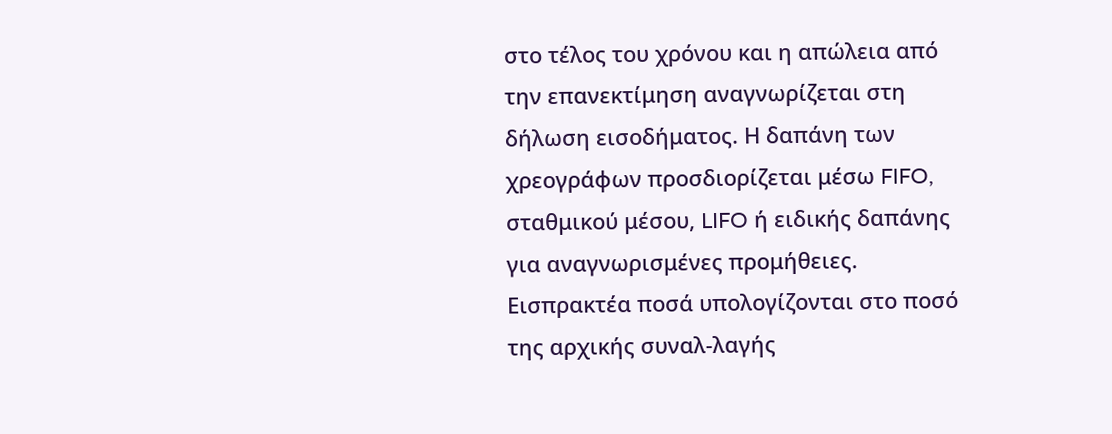στο τέλος του χρόνου και η απώλεια από την επανεκτίμηση αναγνωρίζεται στη δήλωση εισοδήματος. Η δαπάνη των χρεογράφων προσδιορίζεται μέσω FIFO, σταθμικού μέσου, LIFO ή ειδικής δαπάνης για αναγνωρισμένες προμήθειες.
Εισπρακτέα ποσά υπολογίζονται στο ποσό της αρχικής συναλ-λαγής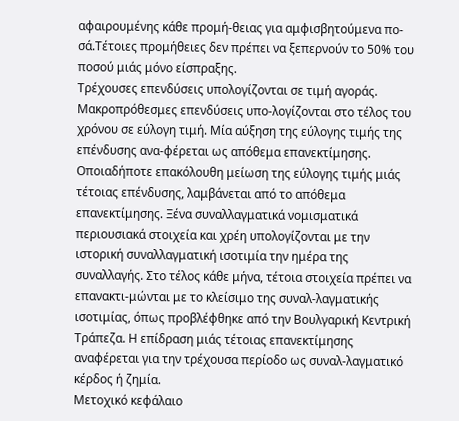αφαιρουμένης κάθε προμή-θειας για αμφισβητούμενα πο-σά.Τέτοιες προμήθειες δεν πρέπει να ξεπερνούν το 50% του ποσού μιάς μόνο είσπραξης.
Τρέχουσες επενδύσεις υπολογίζονται σε τιμή αγοράς.
Μακροπρόθεσμες επενδύσεις υπο-λογίζονται στο τέλος του χρόνου σε εύλογη τιμή. Μία αύξηση της εύλογης τιμής της επένδυσης ανα-φέρεται ως απόθεμα επανεκτίμησης. Οποιαδήποτε επακόλουθη μείωση της εύλογης τιμής μιάς τέτοιας επένδυσης, λαμβάνεται από το απόθεμα επανεκτίμησης. Ξένα συναλλαγματικά νομισματικά περιουσιακά στοιχεία και χρέη υπολογίζονται με την ιστορική συναλλαγματική ισοτιμία την ημέρα της συναλλαγής. Στο τέλος κάθε μήνα, τέτοια στοιχεία πρέπει να επανακτι-μώνται με το κλείσιμο της συναλ-λαγματικής ισοτιμίας, όπως προβλέφθηκε από την Βουλγαρική Κεντρική Τράπεζα. Η επίδραση μιάς τέτοιας επανεκτίμησης αναφέρεται για την τρέχουσα περίοδο ως συναλ-λαγματικό κέρδος ή ζημία.
Μετοχικό κεφάλαιο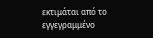εκτιμάται από το εγγεγραμμένο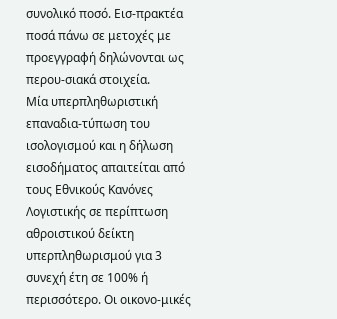συνολικό ποσό. Εισ-πρακτέα ποσά πάνω σε μετοχές με προεγγραφή δηλώνονται ως περου-σιακά στοιχεία.
Μία υπερπληθωριστική επαναδια-τύπωση του ισολογισμού και η δήλωση εισοδήματος απαιτείται από τους Εθνικούς Κανόνες Λογιστικής σε περίπτωση αθροιστικού δείκτη υπερπληθωρισμού για 3 συνεχή έτη σε 100% ή περισσότερο. Οι οικονο-μικές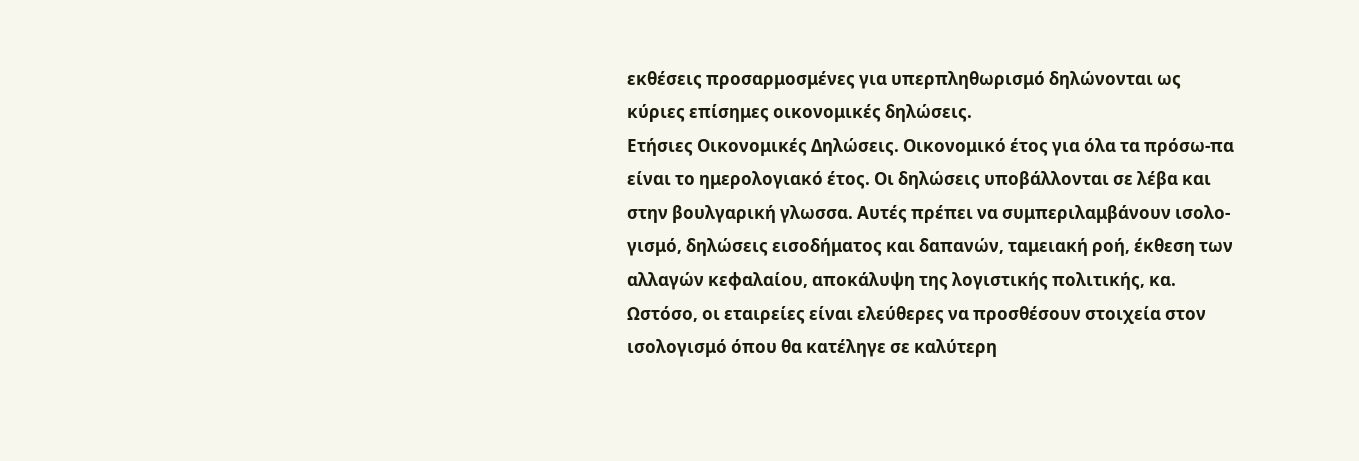εκθέσεις προσαρμοσμένες για υπερπληθωρισμό δηλώνονται ως κύριες επίσημες οικονομικές δηλώσεις.
Ετήσιες Οικονομικές Δηλώσεις. Οικονομικό έτος για όλα τα πρόσω-πα είναι το ημερολογιακό έτος. Οι δηλώσεις υποβάλλονται σε λέβα και στην βουλγαρική γλωσσα. Αυτές πρέπει να συμπεριλαμβάνουν ισολο-γισμό, δηλώσεις εισοδήματος και δαπανών, ταμειακή ροή, έκθεση των αλλαγών κεφαλαίου, αποκάλυψη της λογιστικής πολιτικής, κα. Ωστόσο, οι εταιρείες είναι ελεύθερες να προσθέσουν στοιχεία στον ισολογισμό όπου θα κατέληγε σε καλύτερη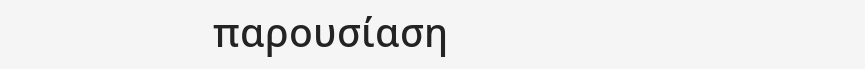παρουσίαση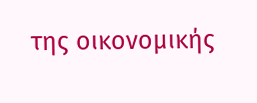της οικονομικής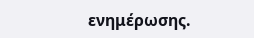ενημέρωσης.